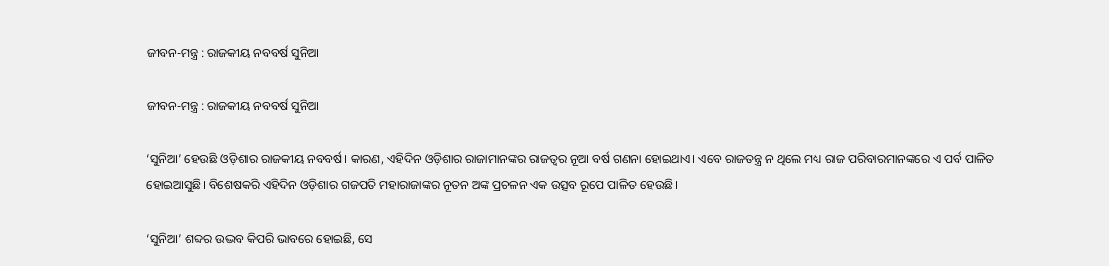ଜୀବନ-ମନ୍ତ୍ର : ରାଜକୀୟ ନବବର୍ଷ ସୁନିଆ

ଜୀବନ-ମନ୍ତ୍ର : ରାଜକୀୟ ନବବର୍ଷ ସୁନିଆ

‘ସୁନିଆ’ ହେଉଛି ଓଡ଼ିଶାର ରାଜକୀୟ ନବବର୍ଷ। କାରଣ, ଏହିଦିନ ଓଡ଼ିଶାର ରାଜାମାନଙ୍କର ରାଜତ୍ୱର ନୂଆ ବର୍ଷ ଗଣନା ହୋଇଥାଏ। ଏବେ ରାଜତନ୍ତ୍ର ନ ଥିଲେ ମଧ୍ୟ ରାଜ ପରିବାରମାନଙ୍କରେ ଏ ପର୍ବ ପାଳିତ ହୋଇଆସୁଛି। ବିଶେଷକରି ଏହିଦିନ ଓଡ଼ିଶାର ଗଜପତି ମହାରାଜାଙ୍କର ନୂତନ ଅଙ୍କ ପ୍ରଚଳନ ଏକ ଉତ୍ସବ ରୂପେ ପାଳିତ ହେଉଛି।

‘ସୁନିଆ’ ଶବ୍ଦର ଉଦ୍ଭବ କିପରି ଭାବରେ ହୋଇଛି, ସେ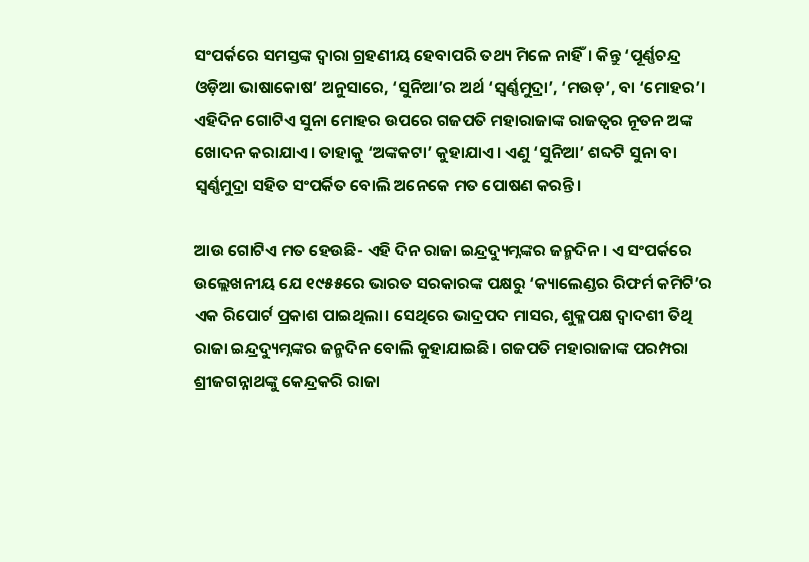ସଂପର୍କରେ ସମସ୍ତଙ୍କ ଦ୍ୱାରା ଗ୍ରହଣୀୟ ହେବାପରି ତଥ୍ୟ ମିଳେ ନାହିଁ। କିନ୍ତୁ ‘ପୂର୍ଣ୍ଣଚନ୍ଦ୍ର ଓଡ଼ିଆ ଭାଷାକୋଷ’ ଅନୁସାରେ, ‘ସୁନିଆ’ର ଅର୍ଥ ‘ସ୍ୱର୍ଣ୍ଣମୁଦ୍ରା’, ‘ମଉଡ଼’, ବା ‘ମୋହର’। ଏହିଦିନ ଗୋଟିଏ ସୁନା ମୋହର ଉପରେ ଗଜପତି ମହାରାଜାଙ୍କ ରାଜତ୍ୱର ନୂତନ ଅଙ୍କ ଖୋଦନ କରାଯାଏ। ତାହାକୁ ‘ଅଙ୍କକଟା’ କୁହାଯାଏ। ଏଣୁ ‘ସୁନିଆ’ ଶବ୍ଦଟି ସୁନା ବା ସ୍ୱର୍ଣ୍ଣମୁଦ୍ରା ସହିତ ସଂପର୍କିତ ବୋଲି ଅନେକେ ମତ ପୋଷଣ କରନ୍ତି।

ଆଉ ଗୋଟିଏ ମତ ହେଉଛି- ଏହି ଦିନ ରାଜା ଇନ୍ଦ୍ରଦ୍ୟୁମ୍ନଙ୍କର ଜନ୍ମଦିନ। ଏ ସଂପର୍କରେ ଉଲ୍ଲେଖନୀୟ ଯେ ୧୯୫୫ରେ ଭାରତ ସରକାରଙ୍କ ପକ୍ଷରୁ ‘କ୍ୟାଲେଣ୍ଡର ରିଫର୍ମ କମିଟି’ର ଏକ ରିପୋର୍ଟ ପ୍ରକାଶ ପାଇଥିଲା। ସେଥିରେ ଭାଦ୍ରପଦ ମାସର, ଶୁକ୍ଳପକ୍ଷ ଦ୍ୱାଦଶୀ ତିଥି ରାଜା ଇନ୍ଦ୍ରଦ୍ୟୁମ୍ନଙ୍କର ଜନ୍ମଦିନ ବୋଲି କୁହାଯାଇଛି। ଗଜପତି ମହାରାଜାଙ୍କ ପରମ୍ପରା ଶ୍ରୀଜଗନ୍ନାଥଙ୍କୁ କେନ୍ଦ୍ରକରି ରାଜା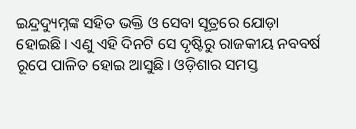ଇନ୍ଦ୍ରଦ୍ୟୁମ୍ନଙ୍କ ସହିତ ଭକ୍ତି ଓ ସେବା ସୂତ୍ରରେ ଯୋଡ଼ା ହୋଇଛି। ଏଣୁ ଏହି ଦିନଟି ସେ ଦୃଷ୍ଟିରୁ ରାଜକୀୟ ନବବର୍ଷ ରୂପେ ପାଳିତ ହୋଇ ଆସୁଛି। ଓଡ଼ିଶାର ସମସ୍ତ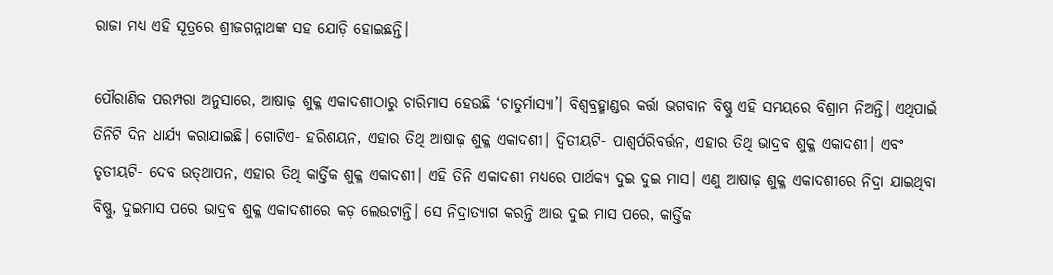ରାଜା ମଧ୍ୟ ଏହି ସୂତ୍ରରେ ଶ୍ରୀଜଗନ୍ନାଥଙ୍କ ସହ ଯୋଡ଼ି ହୋଇଛନ୍ତି।

ପୌରାଣିକ ପରମ୍ପରା ଅନୁସାରେ, ଆଷାଢ଼ ଶୁକ୍ଳ ଏକାଦଶୀଠାରୁ ଚାରିମାସ ହେଉଛି ‘ଚାତୁର୍ମାସ୍ୟା’। ବିଶ୍ୱବ୍ରହ୍ମାଣ୍ଡର କର୍ତ୍ତା ଭଗବାନ ବିଷ୍ଣୁ ଏହି ସମୟରେ ବିଶ୍ରାମ ନିଅନ୍ତି। ଏଥିପାଇଁ ତିନିଟି ଦିନ ଧାର୍ଯ୍ୟ କରାଯାଇଛି। ଗୋଟିଏ- ହରିଶୟନ, ଏହାର ତିଥି ଆଷାଢ଼ ଶୁକ୍ଳ ଏକାଦଶୀ। ଦ୍ୱିତୀୟଟି- ପାଶ୍ୱର୍ପରିବର୍ତ୍ତନ, ଏହାର ତିଥି ଭାଦ୍ରବ ଶୁକ୍ଳ ଏକାଦଶୀ। ଏବଂ ତୃତୀୟଟି- ଦେବ ଉତ୍‌ଥାପନ, ଏହାର ତିଥି କାର୍ତ୍ତିକ ଶୁକ୍ଳ ଏକାଦଶୀ। ଏହି ତିନି ଏକାଦଶୀ ମଧ୍ୟରେ ପାର୍ଥକ୍ୟ ଦୁଇ ଦୁଇ ମାସ। ଏଣୁ ଆଷାଢ଼ ଶୁକ୍ଳ ଏକାଦଶୀରେ ନିଦ୍ରା ଯାଇଥିବା ବିଷ୍ଣୁ, ଦୁଇମାସ ପରେ ଭାଦ୍ରବ ଶୁକ୍ଳ ଏକାଦଶୀରେ କଡ଼ ଲେଉଟାନ୍ତି। ସେ ନିଦ୍ରାତ୍ୟାଗ କରନ୍ତି ଆଉ ଦୁଇ ମାସ ପରେ, କାର୍ତ୍ତିକ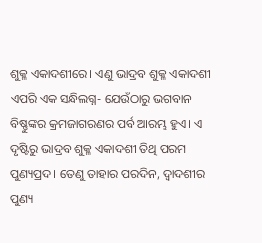ଶୁକ୍ଳ ଏକାଦଶୀରେ। ଏଣୁ ଭାଦ୍ରବ ଶୁକ୍ଳ ଏକାଦଶୀ ଏପରି ଏକ ସନ୍ଧିଲଗ୍ନ- ଯେଉଁଠାରୁ ଭଗବାନ ବିଷ୍ଣୁଙ୍କର କ୍ରମଜାଗରଣର ପର୍ବ ଆରମ୍ଭ ହୁଏ। ଏ ଦୃଷ୍ଟିରୁ ଭାଦ୍ରବ ଶୁକ୍ଳ ଏକାଦଶୀ ତିଥି ପରମ ପୁଣ୍ୟପ୍ରଦ। ତେଣୁ ତାହାର ପରଦିନ, ଦ୍ୱାଦଶୀର ପୁଣ୍ୟ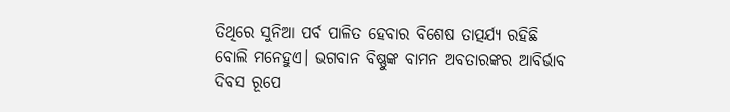ତିଥିରେ ସୁନିଆ ପର୍ବ ପାଳିତ ହେବାର ବିଶେଷ ତାତ୍ପର୍ଯ୍ୟ ରହିଛି ବୋଲି ମନେହୁଏ। ଭଗବାନ ବିଷ୍ଣୁଙ୍କ ବାମନ ଅବତାରଙ୍କର ଆବିର୍ଭାବ ଦିବସ ରୂପେ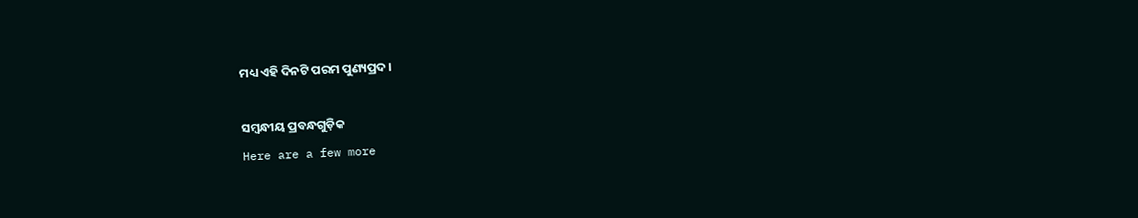ମଧ୍ୟ ଏହି ଦିନଟି ପରମ ପୁଣ୍ୟପ୍ରଦ।

ସମ୍ବନ୍ଧୀୟ ପ୍ରବନ୍ଧଗୁଡ଼ିକ
Here are a few more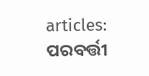articles:
ପରବର୍ତ୍ତୀ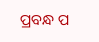ପ୍ରବନ୍ଧ ପ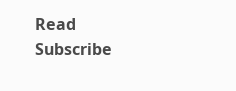Read
Subscribe